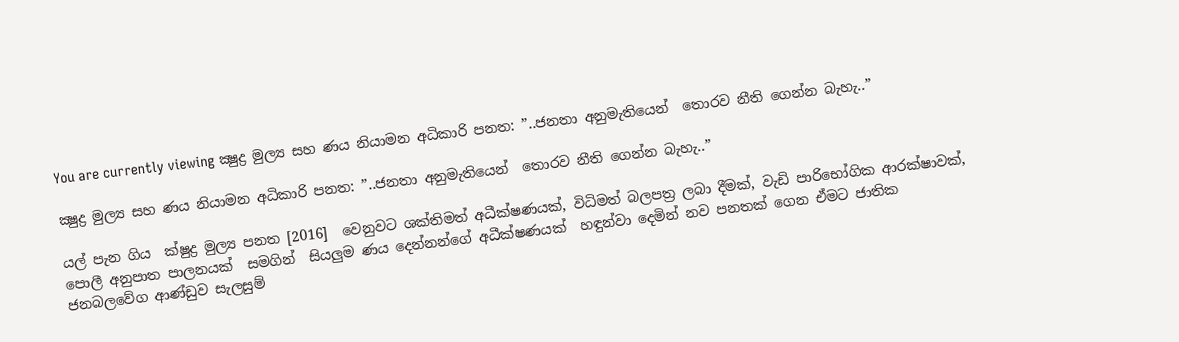You are currently viewing ක්‍ෂුද්‍ර මුල්‍ය සහ ණය නියාමන අධිකාරි පනත: ”..ජනතා අනුමැතියෙන්  තොරව නීති ගෙන්න බැහැ..”

ක්‍ෂුද්‍ර මුල්‍ය සහ ණය නියාමන අධිකාරි පනත: ”..ජනතා අනුමැතියෙන්  තොරව නීති ගෙන්න බැහැ..”

යල් පැන ගිය  ක්ෂුද්‍ර මුල්‍ය පනත [2016]  වෙනුවට ශක්තිමත් අධීක්ෂණයක්, විධිමත් බලපත්‍ර ලබා දීමක්, වැඩි පාරිභෝගික ආරක්ෂාවක්, පොලී අනුපාත පාලනයක්  සමගින්  සියලුම ණය දෙන්නන්ගේ අධීක්ෂණයක්  හඳුන්වා දෙමින් නව පනතක් ගෙන ඒමට ජාතික ජනබලවේග ආණ්ඩුව සැලසුම්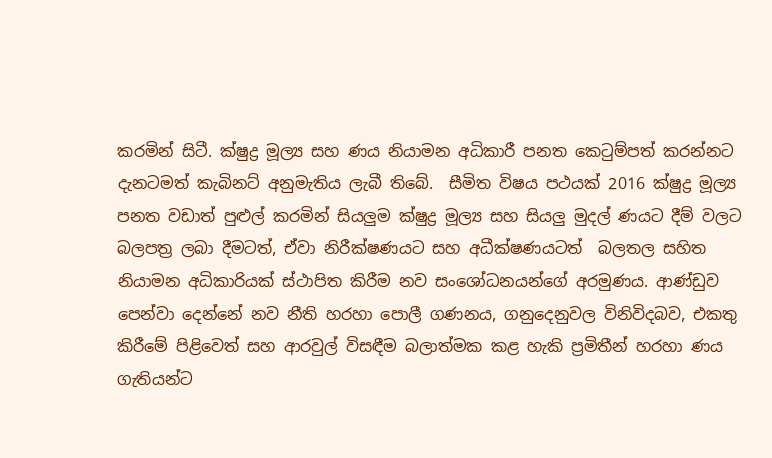කරමින් සිටී. ක්ෂුද්‍ර මූල්‍ය සහ ණය නියාමන අධිකාරී පනත කෙටුම්පත් කරන්නට දැනටමත් කැබිනට් අනුමැතිය ලැබී තිබේ.  සීමිත විෂය පථයක් 2016 ක්ෂුද්‍ර මූල්‍ය පනත වඩාත් පුළුල් කරමින් සියලුම ක්ෂුද්‍ර මූල්‍ය සහ සියලු මුදල් ණයට දීම් වලට   බලපත්‍ර ලබා දීමටත්, ඒවා නිරීක්ෂණයට සහ අධීක්ෂණයටත්  බලතල සහිත නියාමන අධිකාරියක් ස්ථාපිත කිරීම නව සංශෝධනයන්ගේ අරමුණය. ආණ්ඩුව පෙන්වා දෙන්නේ නව නීති හරහා පොලී ගණනය, ගනුදෙනුවල විනිවිදබව, එකතු කිරීමේ පිළිවෙත් සහ ආරවුල් විසඳීම බලාත්මක කළ හැකි ප්‍රමිතීන් හරහා ණය ගැතියන්ට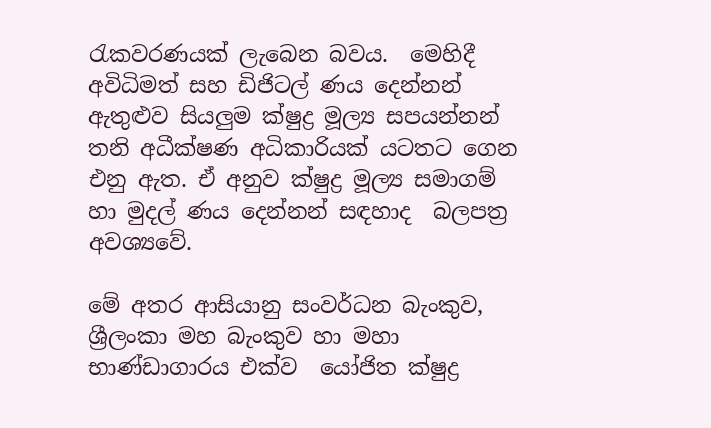රැකවරණයක් ලැබෙන බවය.  මෙහිදී  අවිධිමත් සහ ඩිජිටල් ණය දෙන්නන් ඇතුළුව සියලුම ක්ෂුද්‍ර මූල්‍ය සපයන්නන්  තනි අධීක්ෂණ අධිකාරියක් යටතට ගෙන එනු ඇත. ඒ අනුව ක්ෂුද්‍ර මූල්‍ය සමාගම් හා මුදල් ණය දෙන්නන් සඳහාද  බලපත්‍ර අවශ්‍යවේ.

මේ අතර ආසියානු සංවර්ධන බැංකුව, ශ්‍රීලංකා මහ බැංකුව හා මහා භාණ්ඩාගාරය එක්ව  යෝජිත ක්ෂුද්‍ර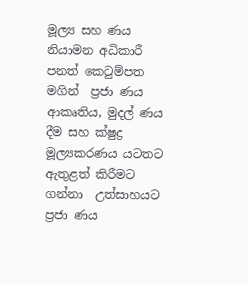මූල්‍ය සහ ණය නියාමන අධිකාරී පනත් කෙටුම්පත මගින්  ප්‍රජා ණය ආකෘතිය, මුදල් ණය දීම සහ ක්ෂුද්‍ර මූල්‍යකරණය යටතට  ඇතුළත් කිරීමට ගන්නා  උත්සාහයට ප්‍රජා ණය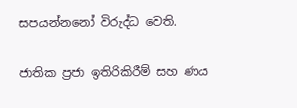සපයන්නනෝ විරුද්ධ වෙති.

ජාතික ප්‍රජා ඉතිරිකිරීම් සහ ණය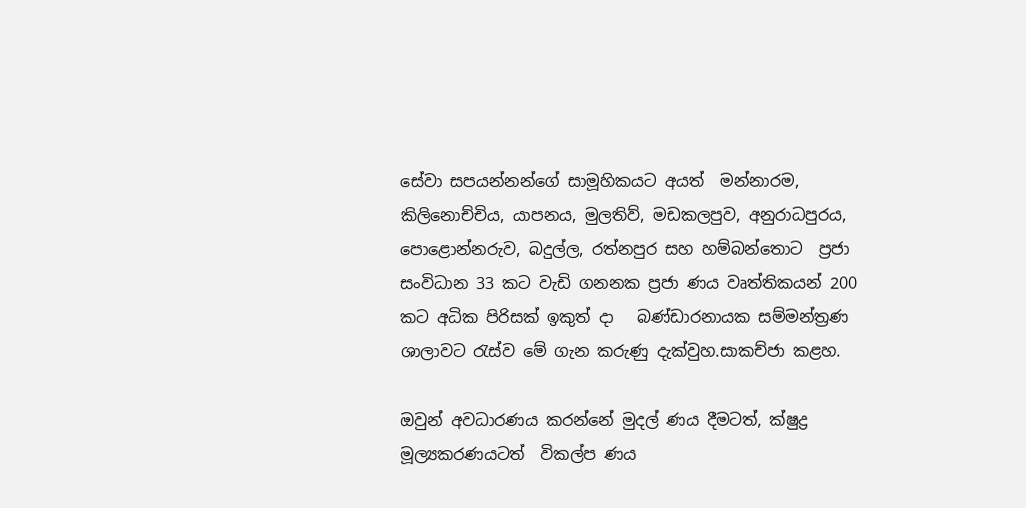සේවා සපයන්නන්ගේ සාමූහිකයට අයත්  මන්නාරම, කිලිනොච්චිය, යාපනය, මුලතිව්, මඩකලපුව, අනුරාධපුරය, පොළොන්නරුව, බදුල්ල, රත්නපුර සහ හම්බන්තොට  ප්‍රජා සංවිධාන 33 කට වැඩි ගනනක ප්‍රජා ණය වෘත්තිකයන් 200 කට අධික පිරිසක් ඉකුත් දා   බණ්ඩාරනායක සම්මන්ත්‍රණ ශාලාවට රැස්ව මේ ගැන කරුණු දැක්වුහ.සාකච්ජා කළහ.

ඔවුන් අවධාරණය කරන්නේ මුදල් ණය දීමටත්, ක්ෂුද්‍ර මූල්‍යකරණයටත්  විකල්ප ණය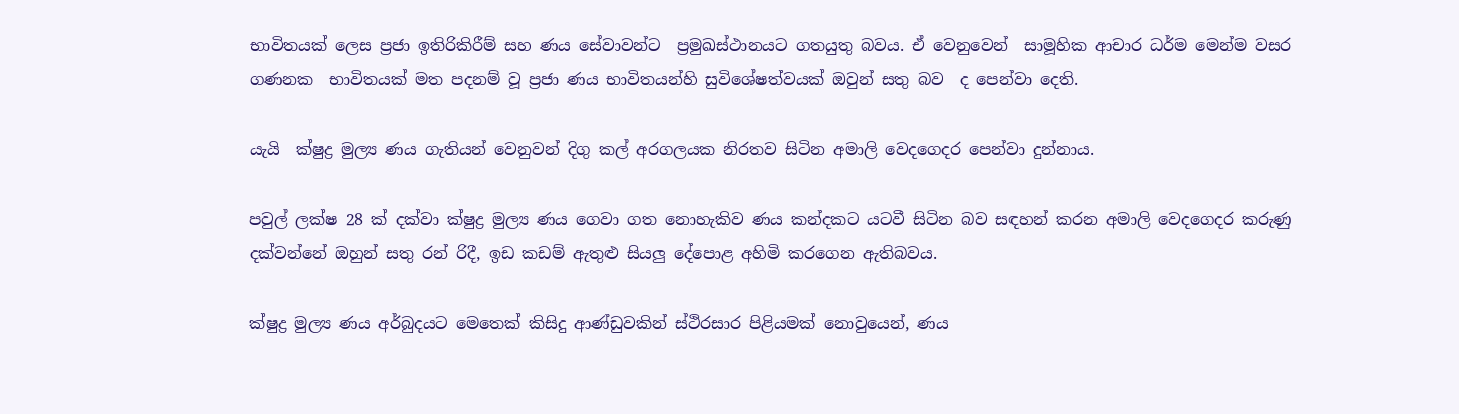භාවිතයක් ලෙස ප්‍රජා ඉතිරිකිරීම් සහ ණය සේවාවන්ට  ප්‍රමුඛස්ථානයට ගතයුතු බවය. ඒ වෙනුවෙන්  සාමූහික ආචාර ධර්ම මෙන්ම වසර ගණනක  භාවිතයක් මත පදනම් වූ ප්‍රජා ණය භාවිතයන්හි සුවිශේෂත්වයක් ඔවුන් සතු බව  ද පෙන්වා දෙති.

යැයි  ක්ෂුද්‍ර මුල්‍ය ණය ගැතියන් වෙනුවන් දිගු කල් අරගලයක නිරතව සිටින අමාලි වෙදගෙදර පෙන්වා දුන්නාය.

පවුල් ලක්ෂ 28 ක් දක්වා ක්ෂුද්‍ර මුල්‍ය ණය ගෙවා ගත නොහැකිව ණය කන්දකට යටවී සිටින බව සඳහන් කරන අමාලි වෙදගෙදර කරුණු දක්වන්නේ ඔහුන් සතු රන් රිදී, ඉඩ කඩම් ඇතුළු සියලු දේපොළ අහිමි කරගෙන ඇතිබවය.

ක්ෂුද්‍ර මුල්‍ය ණය අර්බුදයට මෙතෙක් කිසිදු ආණ්ඩුවකින් ස්ථිරසාර පිළියමක් නොවුයෙන්, ණය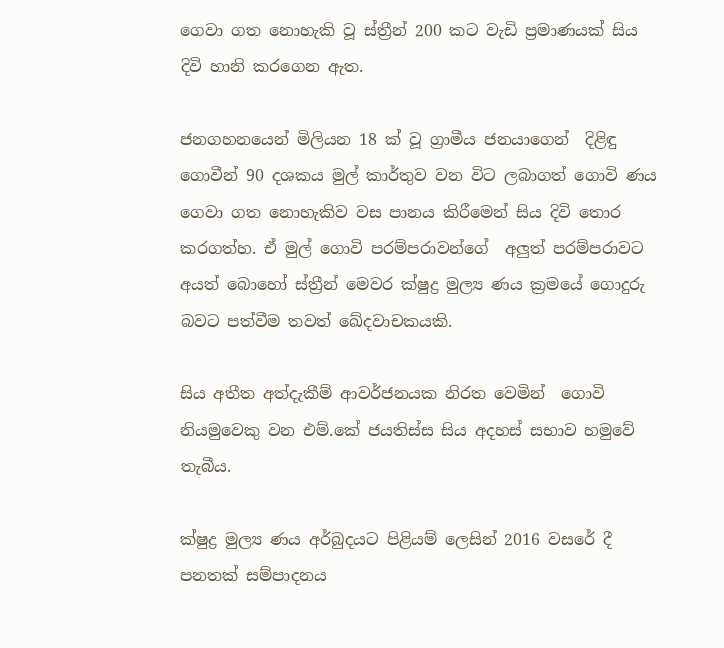ගෙවා ගත නොහැකි වූ ස්ත්‍රීන් 200 කට වැඩි ප්‍රමාණයක් සිය දිවි හානි කරගෙන ඇත.

ජනගහනයෙන් මිලියන 18 ක් වූ ග්‍රාමීය ජනයාගෙන්  දිළිඳු ගොවීන් 90 දශකය මුල් කාර්තුව වන විට ලබාගත් ගොවි ණය ගෙවා ගත නොහැකිව වස පානය කිරීමෙන් සිය දිවි තොර කරගත්හ. ඒ මුල් ගොවි පරම්පරාවන්ගේ  අලුත් පරම්පරාවට අයත් බොහෝ ස්ත්‍රීන් මෙවර ක්ෂුද්‍ර මුල්‍ය ණය ක්‍රමයේ ගොදුරු බවට පත්වීම තවත් ඛේදවාචකයකි.

සිය අතීත අත්දැකීම් ආවර්ජනයක නිරත වෙමින්  ගොවි නියමුවෙකු වන එම්.කේ ජයතිස්ස සිය අදහස් සභාව හමුවේ තැබීය.

ක්ෂුද්‍ර මුල්‍ය ණය අර්බුදයට පිළියම් ලෙසින් 2016 වසරේ දී පනතක් සම්පාදනය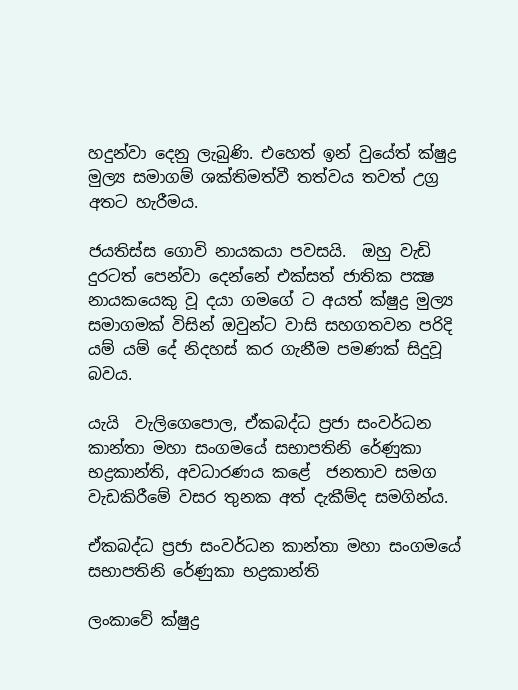හදුන්වා දෙනු ලැබුණි. එහෙත් ඉන් වුයේත් ක්ෂුද්‍ර මුල්‍ය සමාගම් ශක්තිමත්වී තත්වය තවත් උග්‍ර අතට හැරීමය.

ජයතිස්ස ගොවි නායකයා පවසයි.  ඔහු වැඩි දුරටත් පෙන්වා දෙන්නේ එක්සත් ජාතික පක්‍ෂ නායකයෙකු වූ දයා ගමගේ ට අයත් ක්ෂුද්‍ර මුල්‍ය සමාගමක් විසින් ඔවුන්ට වාසි සහගතවන පරිදි යම් යම් දේ නිදහස් කර ගැනීම පමණක් සිදුවූ බවය.

යැයි  වැලිගෙපොල, ඒකබද්ධ ප්‍රජා සංවර්ධන කාන්තා මහා සංගමයේ සභාපතිනි රේණුකා භද්‍රකාන්ති, අවධාරණය කළේ  ජනතාව සමග වැඩකිරීමේ වසර තුනක අත් දැකීම්ද සමගින්ය.

ඒකබද්ධ ප්‍රජා සංවර්ධන කාන්තා මහා සංගමයේ සභාපතිනි රේණුකා භද්‍රකාන්ති

ලංකාවේ ක්ෂුද්‍ර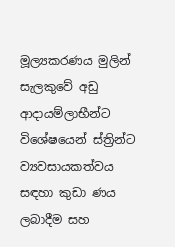මූල්‍යකරණය මුලින් සැලකුවේ අඩු ආදායම්ලාභීන්ට විශේෂයෙන් ස්ත්‍රින්ට  ව්‍යවසායකත්වය සඳහා කුඩා ණය ලබාදීම සහ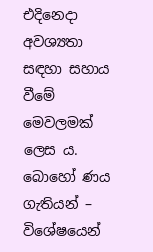එදිනෙදා අවශ්‍යතා සඳහා සහාය වීමේ  මෙවලමක් ලෙස ය.  බොහෝ ණය ගැතියන් – විශේෂයෙන්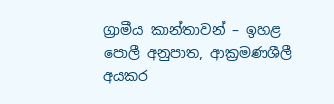ග්‍රාමීය කාන්තාවන් – ඉහළ පොලී අනුපාත, ආක්‍රමණශීලී අයකර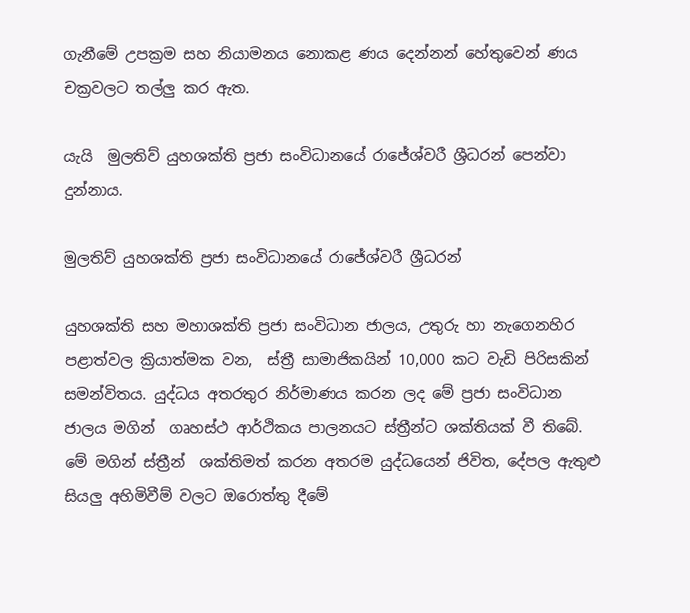ගැනීමේ උපක්‍රම සහ නියාමනය නොකළ ණය දෙන්නන් හේතුවෙන් ණය චක්‍රවලට තල්ලු කර ඇත.

යැයි  මුලතිව් යුහශක්ති ප්‍රජා සංවිධානයේ රාජේශ්වරී ශ්‍රීධරන් පෙන්වා දුන්නාය.

මුලතිව් යුහශක්ති ප්‍රජා සංවිධානයේ රාජේශ්වරී ශ්‍රීධරන්

යුහශක්ති සහ මහාශක්ති ප්‍රජා සංවිධාන ජාලය, උතුරු හා නැගෙනහිර පළාත්වල ක්‍රියාත්මක වන,  ස්ත්‍රී සාමාජිකයින් 10,000 කට වැඩි පිරිසකින් සමන්විතය. යුද්ධය අතරතුර නිර්මාණය කරන ලද මේ ප්‍රජා සංවිධාන ජාලය මගින්  ගෘහස්ථ ආර්ථිකය පාලනයට ස්ත්‍රීන්ට ශක්තියක් වී තිබේ. මේ මගින් ස්ත්‍රීන්  ශක්තිමත් කරන අතරම යුද්ධයෙන් ජිවිත, දේපල ඇතුළු සියලු අහිමිවීම් වලට ඔරොත්තු දීමේ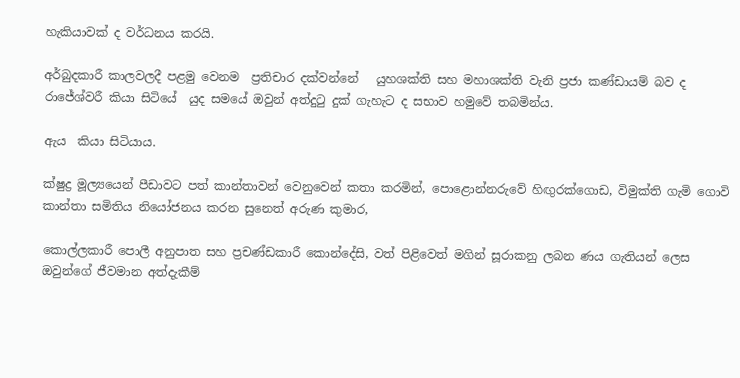හැකියාවක් ද වර්ධනය කරයි.

අර්බුදකාරී කාලවලදී පළමු වෙනම  ප්‍රතිචාර දක්වන්නේ   යුහශක්ති සහ මහාශක්ති වැනි ප්‍රජා කණ්ඩායම් බව ද රාජේශ්වරී කියා සිටියේ  යුද සමයේ ඔවුන් අත්දුටු දුක් ගැහැට ද සභාව හමුවේ තබමින්ය.

ඇය  කියා සිටියාය.

ක්ෂුද්‍ර මූල්‍යයෙන් පීඩාවට පත් කාන්තාවන් වෙනුවෙන් කතා කරමින්, පොළොන්නරුවේ හිඟුරක්ගොඩ, විමුක්ති ගැමි ගොවි   කාන්තා සමිතිය නියෝජනය කරන සුනෙත් අරුණ කුමාර,

කොල්ලකාරී පොලී අනුපාත සහ ප්‍රචණ්ඩකාරී කොන්දේසි, වත් පිළිවෙත් මගින් සූරාකනු ලබන ණය ගැතියන් ලෙස ඔවුන්ගේ ජීවමාන අත්දැකීම්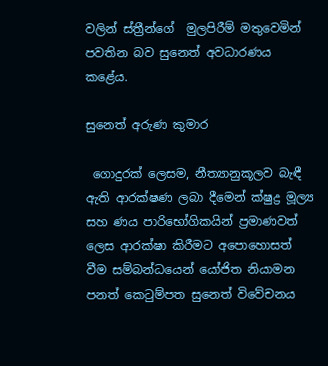වලින් ස්ත්‍රීන්ගේ  මුලපිරීම් මතුවෙමින් පවතින බව සුනෙත් අවධාරණය කළේය.

සුනෙත් අරුණ කුමාර

 ගොදුරක් ලෙසම, නීත්‍යානුකූලව බැඳී ඇති ආරක්ෂණ ලබා දීමෙන් ක්ෂුද්‍ර මූල්‍ය සහ ණය පාරිභෝගිකයින් ප්‍රමාණවත් ලෙස ආරක්ෂා කිරීමට අපොහොසත් වීම සම්බන්ධයෙන් යෝජිත නියාමන පනත් කෙටුම්පත සුනෙත් විවේචනය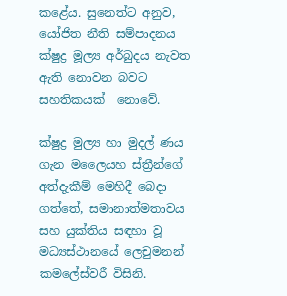කළේය. සුනෙත්ට අනුව, යෝජිත නීති සම්පාදනය ක්ෂුද්‍ර මූල්‍ය අර්බුදය නැවත ඇති නොවන බවට සහතිකයක්  නොවේ.

ක්ෂුද්‍ර මුල්‍ය හා මුදල් ණය ගැන මලෛයහ ස්ත්‍රීන්ගේ අත්දැකීම් මෙහිදී බෙදා ගත්තේ, සමානාත්මතාවය සහ යුක්තිය සඳහා වූ මධ්‍යස්ථානයේ ලෙචුමනන් කමලේස්වරී විසිනි.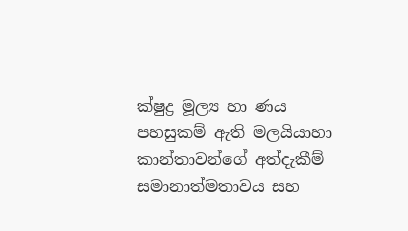ක්ෂුද්‍ර මූල්‍ය හා ණය පහසුකම් ඇති මලයියාහා කාන්තාවන්ගේ අත්දැකීම් සමානාත්මතාවය සහ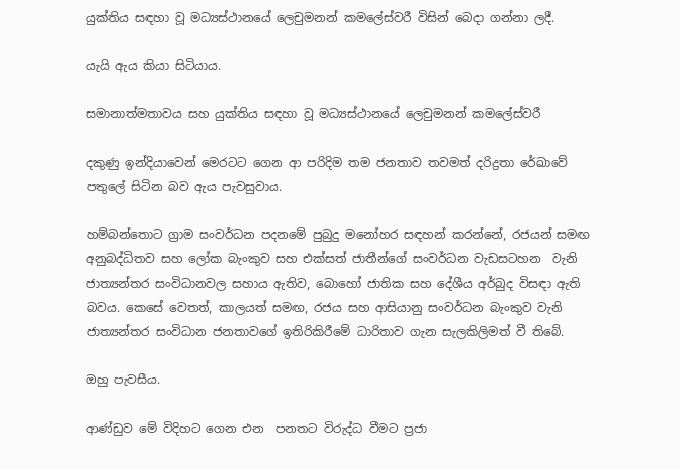යුක්තිය සඳහා වූ මධ්‍යස්ථානයේ ලෙචුමනන් කමලේස්වරී විසින් බෙදා ගන්නා ලදී.

යැයි ඇය කියා සිටියාය.

සමානාත්මතාවය සහ යුක්තිය සඳහා වූ මධ්‍යස්ථානයේ ලෙචුමනන් කමලේස්වරී

දකුණු ඉන්දියාවෙන් මෙරටට ගෙන ආ පරිදිම තම ජනතාව තවමත් දරිද්‍රතා රේඛාවේ පතුලේ සිටින බව ඇය පැවසුවාය.

හම්බන්තොට ග්‍රාම සංවර්ධන පදනමේ පුබුදු මනෝහර සඳහන් කරන්නේ, රජයන් සමඟ අනුබද්ධිතව සහ ලෝක බැංකුව සහ එක්සත් ජාතීන්ගේ සංවර්ධන වැඩසටහන  වැනි ජාත්‍යන්තර සංවිධානවල සහාය ඇතිව, බොහෝ ජාතික සහ දේශීය අර්බුද විසඳා ඇති බවය. කෙසේ වෙතත්, කාලයත් සමඟ, රජය සහ ආසියානු සංවර්ධන බැංකුව වැනි ජාත්‍යන්තර සංවිධාන ජනතාවගේ ඉතිරිකිරීමේ ධාරිතාව ගැන සැලකිලිමත් වී තිබේ.

ඔහු පැවසීය.

ආණ්ඩුව මේ විදිහට ගෙන එන  පනතට විරුද්ධ වීමට ප්‍රජා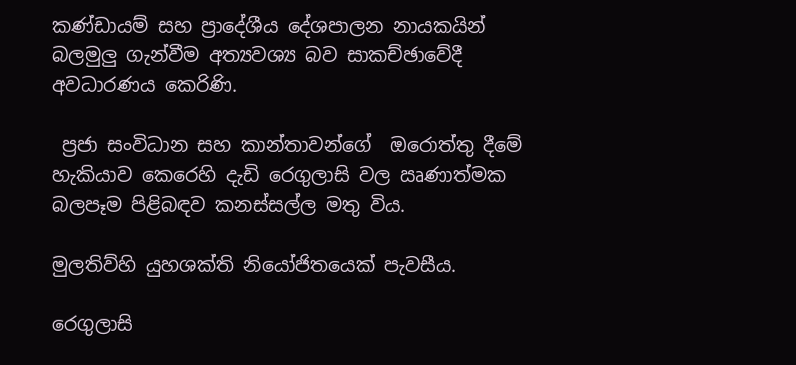කණ්ඩායම් සහ ප්‍රාදේශීය දේශපාලන නායකයින් බලමුලු ගැන්වීම අත්‍යවශ්‍ය බව සාකච්ඡාවේදී අවධාරණය කෙරිණි.

 ප්‍රජා සංවිධාන සහ කාන්තාවන්ගේ  ඔරොත්තු දීමේ හැකියාව කෙරෙහි දැඩි රෙගුලාසි වල ඍණාත්මක බලපෑම පිළිබඳව කනස්සල්ල මතු විය.

මුලතිව්හි යුහශක්ති නියෝජිතයෙක් පැවසීය.

රෙගුලාසි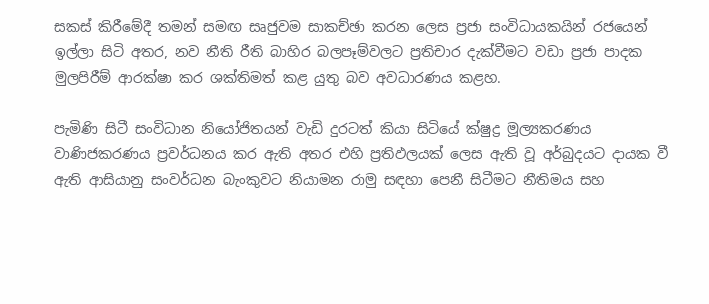සකස් කිරීමේදී තමන් සමඟ සෘජුවම සාකච්ඡා කරන ලෙස ප්‍රජා සංවිධායකයින් රජයෙන් ඉල්ලා සිටි අතර, නව නීති රීති බාහිර බලපෑම්වලට ප්‍රතිචාර දැක්වීමට වඩා ප්‍රජා පාදක මුලපිරීම් ආරක්ෂා කර ශක්තිමත් කළ යුතු බව අවධාරණය කළහ.

පැමිණි සිටී සංවිධාන නියෝජිතයන් වැඩි දුරටත් කියා සිටියේ ක්ෂුද්‍ර මූල්‍යකරණය වාණිජකරණය ප්‍රවර්ධනය කර ඇති අතර එහි ප්‍රතිඵලයක් ලෙස ඇති වූ අර්බුදයට දායක වී ඇති ආසියානු සංවර්ධන බැංකුවට නියාමන රාමු සඳහා පෙනී සිටීමට නීතිමය සහ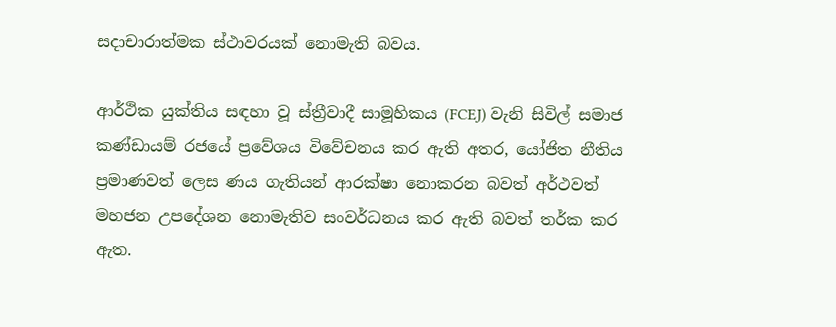සදාචාරාත්මක ස්ථාවරයක් නොමැති බවය.

ආර්ථික යුක්තිය සඳහා වූ ස්ත්‍රීවාදී සාමූහිකය (FCEJ) වැනි සිවිල් සමාජ කණ්ඩායම් රජයේ ප්‍රවේශය විවේචනය කර ඇති අතර, යෝජිත නීතිය ප්‍රමාණවත් ලෙස ණය ගැතියන් ආරක්ෂා නොකරන බවත් අර්ථවත් මහජන උපදේශන නොමැතිව සංවර්ධනය කර ඇති බවත් තර්ක කර ඇත.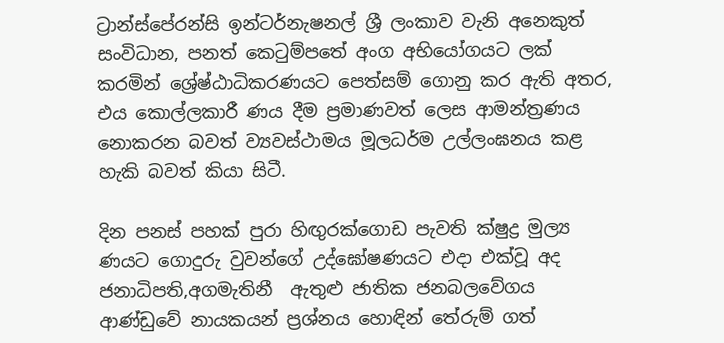ට්‍රාන්ස්පේරන්සි ඉන්ටර්නැෂනල් ශ්‍රී ලංකාව වැනි අනෙකුත් සංවිධාන, පනත් කෙටුම්පතේ අංග අභියෝගයට ලක් කරමින් ශ්‍රේෂ්ඨාධිකරණයට පෙත්සම් ගොනු කර ඇති අතර, එය කොල්ලකාරී ණය දීම ප්‍රමාණවත් ලෙස ආමන්ත්‍රණය නොකරන බවත් ව්‍යවස්ථාමය මූලධර්ම උල්ලංඝනය කළ හැකි බවත් කියා සිටී.

දින පනස් පහක් පුරා හිඟුරක්ගොඩ පැවති ක්ෂුද්‍ර මුල්‍ය ණයට ගොදුරු වුවන්ගේ උද්ඝෝෂණයට එදා එක්වූ අද  ජනාධිපති,අගමැතිනී  ඇතුළු ජාතික ජනබලවේගය ආණ්ඩුවේ නායකයන් ප්‍රශ්නය හොඳින් තේරුම් ගත්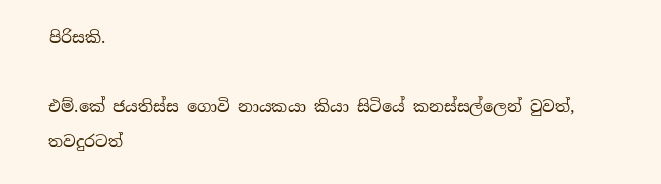පිරිසකි.

එම්.කේ ජයතිස්ස ගොවි නායකයා කියා සිටියේ කනස්සල්ලෙන් වුවත්, තවදුරටත්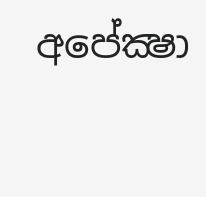අපේක්‍ෂා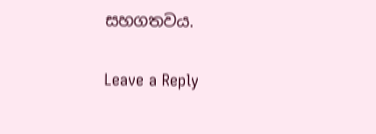සහගතවය.

Leave a Reply